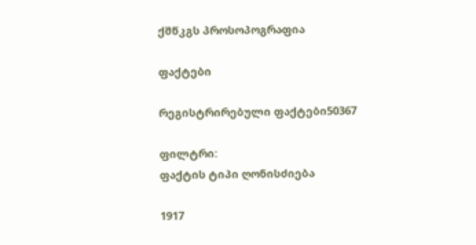ქშწკგს პროსოპოგრაფია

ფაქტები

რეგისტრირებული ფაქტები50367

ფილტრი:
ფაქტის ტიპი ღონისძიება

1917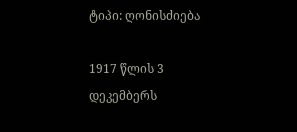ტიპი: ღონისძიება

1917 წლის 3 დეკემბერს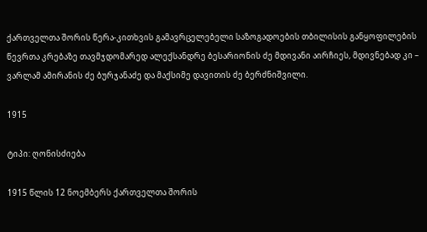ქართველთა შორის წერა-კითხვის გამავრცელებელი საზოგადოების თბილისის განყოფილების წევრთა კრებაზე თავმჯდომარედ ალექსანდრე ბესარიონის ძე მდივანი აირჩიეს, მდივნებად კი – ვარლამ ამირანის ძე ბურჯანაძე და მაქსიმე დავითის ძე ბერძნიშვილი.

1915

ტიპი: ღონისძიება

1915 წლის 12 ნოემბერს ქართველთა შორის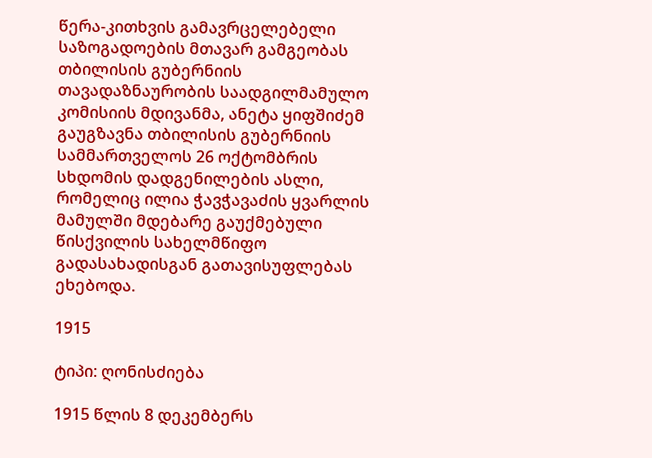წერა-კითხვის გამავრცელებელი საზოგადოების მთავარ გამგეობას თბილისის გუბერნიის თავადაზნაურობის საადგილმამულო კომისიის მდივანმა, ანეტა ყიფშიძემ გაუგზავნა თბილისის გუბერნიის სამმართველოს 26 ოქტომბრის სხდომის დადგენილების ასლი, რომელიც ილია ჭავჭავაძის ყვარლის მამულში მდებარე გაუქმებული წისქვილის სახელმწიფო გადასახადისგან გათავისუფლებას ეხებოდა.

1915

ტიპი: ღონისძიება

1915 წლის 8 დეკემბერს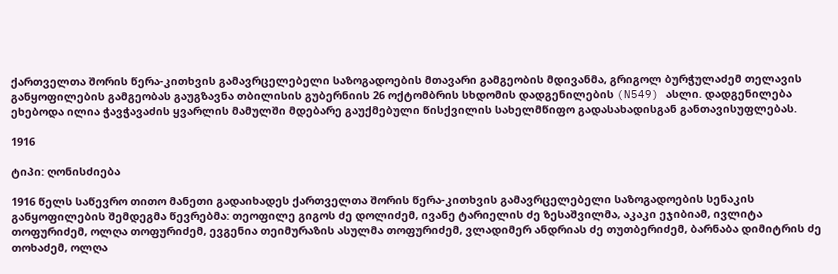ქართველთა შორის წერა-კითხვის გამავრცელებელი საზოგადოების მთავარი გამგეობის მდივანმა, გრიგოლ ბურჭულაძემ თელავის განყოფილების გამგეობას გაუგზავნა თბილისის გუბერნიის 26 ოქტომბრის სხდომის დადგენილების (N549) ასლი. დადგენილება ეხებოდა ილია ჭავჭავაძის ყვარლის მამულში მდებარე გაუქმებული წისქვილის სახელმწიფო გადასახადისგან განთავისუფლებას.

1916

ტიპი: ღონისძიება

1916 წელს საწევრო თითო მანეთი გადაიხადეს ქართველთა შორის წერა-კითხვის გამავრცელებელი საზოგადოების სენაკის განყოფილების შემდეგმა წევრებმა: თეოფილე გიგოს ძე დოლიძემ, ივანე ტარიელის ძე ზესაშვილმა, აკაკი ეჯიბიამ, ივლიტა თოფურიძემ, ოლღა თოფურიძემ, ევგენია თეიმურაზის ასულმა თოფურიძემ, ვლადიმერ ანდრიას ძე თუთბერიძემ, ბარნაბა დიმიტრის ძე თოხაძემ, ოლღა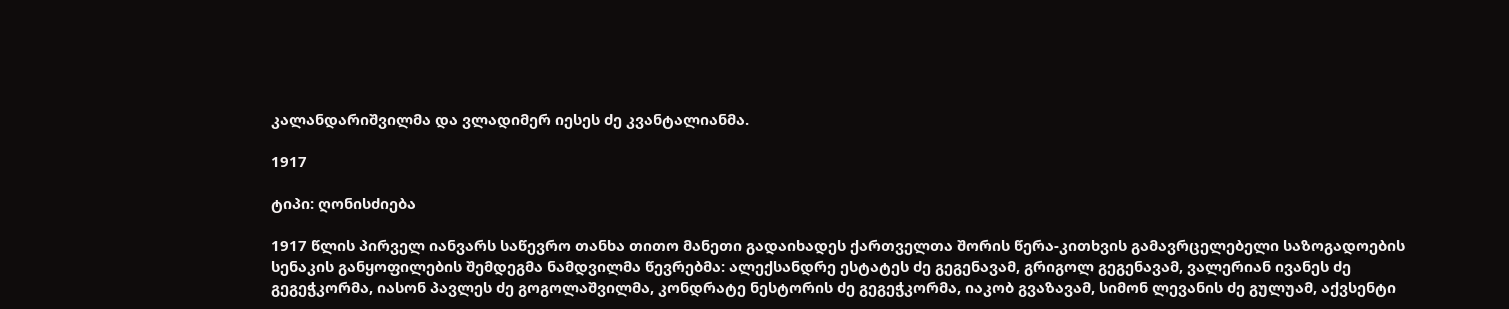კალანდარიშვილმა და ვლადიმერ იესეს ძე კვანტალიანმა.

1917

ტიპი: ღონისძიება

1917 წლის პირველ იანვარს საწევრო თანხა თითო მანეთი გადაიხადეს ქართველთა შორის წერა-კითხვის გამავრცელებელი საზოგადოების სენაკის განყოფილების შემდეგმა ნამდვილმა წევრებმა: ალექსანდრე ესტატეს ძე გეგენავამ, გრიგოლ გეგენავამ, ვალერიან ივანეს ძე გეგეჭკორმა, იასონ პავლეს ძე გოგოლაშვილმა, კონდრატე ნესტორის ძე გეგეჭკორმა, იაკობ გვაზავამ, სიმონ ლევანის ძე გულუამ, აქვსენტი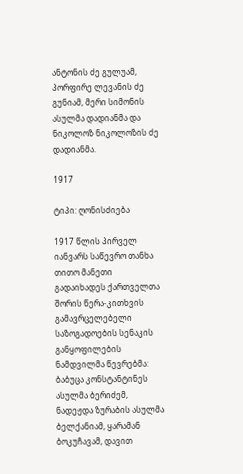ანტონის ძე გულუამ, პორფირე ლევანის ძე გუნიამ, მერი სიმონის ასულმა დადიანმა და ნიკოლოზ ნიკოლოზის ძე დადიანმა.

1917

ტიპი: ღონისძიება

1917 წლის პირველ იანვარს საწევრო თანხა თითო მანეთი გადაიხადეს ქართველთა შორის წერა-კითხვის გამავრცელებელი საზოგადოების სენაკის განყოფილების ნამდვილმა წევრებმა: ბაბუცა კონსტანტინეს ასულმა ბერიძემ, ნადეჟდა ზურაბის ასულმა ბელქანიამ, ყარამან ბოკუჩავამ, დავით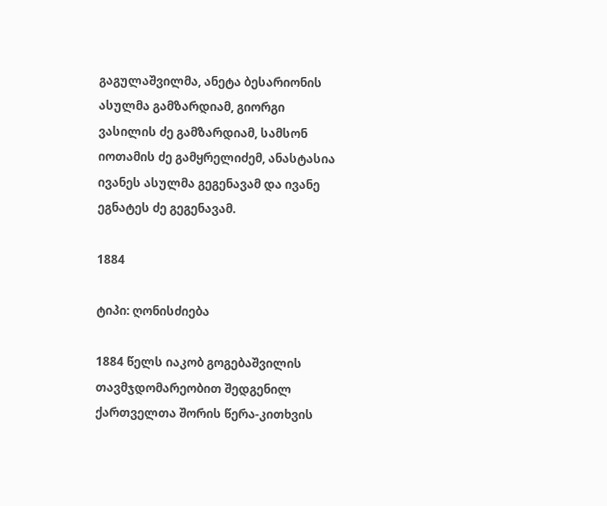გაგულაშვილმა, ანეტა ბესარიონის ასულმა გამზარდიამ, გიორგი ვასილის ძე გამზარდიამ, სამსონ იოთამის ძე გამყრელიძემ, ანასტასია ივანეს ასულმა გეგენავამ და ივანე ეგნატეს ძე გეგენავამ.

1884

ტიპი: ღონისძიება

1884 წელს იაკობ გოგებაშვილის თავმჯდომარეობით შედგენილ ქართველთა შორის წერა-კითხვის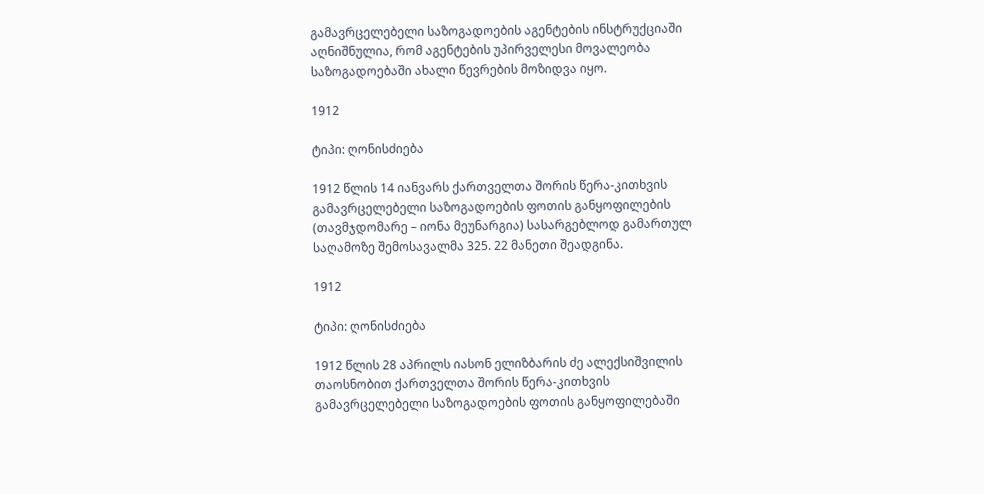გამავრცელებელი საზოგადოების აგენტების ინსტრუქციაში აღნიშნულია, რომ აგენტების უპირველესი მოვალეობა საზოგადოებაში ახალი წევრების მოზიდვა იყო.

1912

ტიპი: ღონისძიება

1912 წლის 14 იანვარს ქართველთა შორის წერა-კითხვის გამავრცელებელი საზოგადოების ფოთის განყოფილების (თავმჯდომარე – იონა მეუნარგია) სასარგებლოდ გამართულ საღამოზე შემოსავალმა 325. 22 მანეთი შეადგინა.

1912

ტიპი: ღონისძიება

1912 წლის 28 აპრილს იასონ ელიზბარის ძე ალექსიშვილის თაოსნობით ქართველთა შორის წერა-კითხვის გამავრცელებელი საზოგადოების ფოთის განყოფილებაში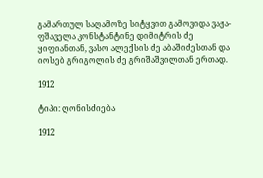გამართულ საღამოზე სიტყვით გამოვიდა ვაჟა-ფშაველა კონსტანტინე დიმიტრის ძე ყიფიანთან, ვასო ალექსის ძე აბაშიძესთან და იოსებ გრიგოლის ძე გრიშაშვილთან ერთად.

1912

ტიპი: ღონისძიება

1912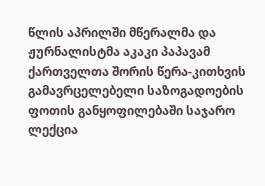წლის აპრილში მწერალმა და ჟურნალისტმა აკაკი პაპავამ ქართველთა შორის წერა-კითხვის გამავრცელებელი საზოგადოების ფოთის განყოფილებაში საჯარო ლექცია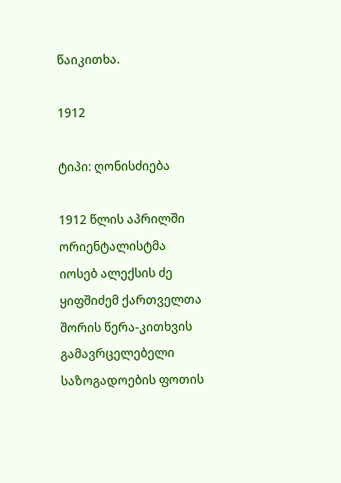წაიკითხა.

1912

ტიპი: ღონისძიება

1912 წლის აპრილში ორიენტალისტმა იოსებ ალექსის ძე ყიფშიძემ ქართველთა შორის წერა-კითხვის გამავრცელებელი საზოგადოების ფოთის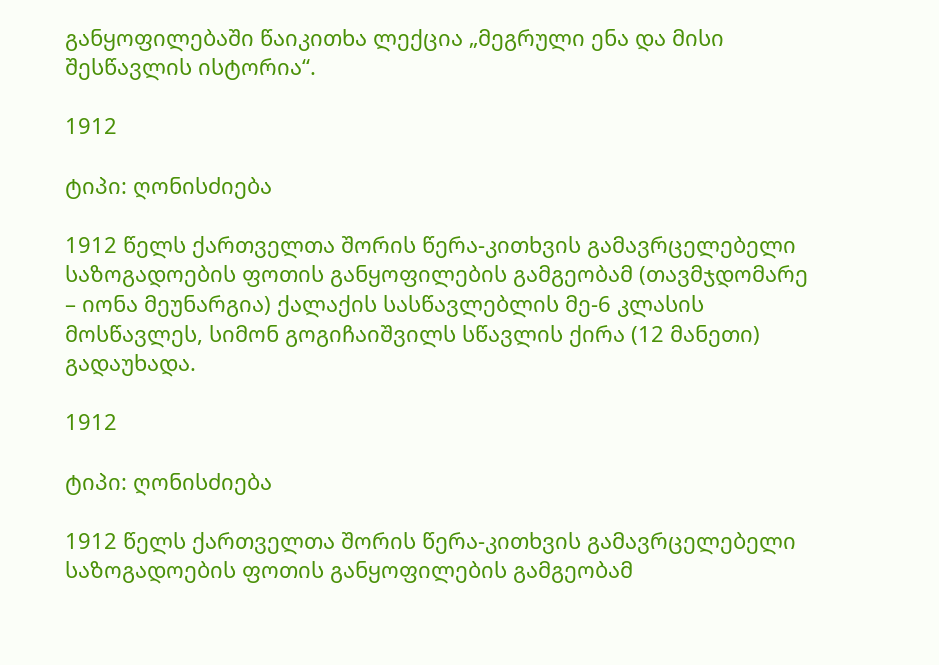განყოფილებაში წაიკითხა ლექცია „მეგრული ენა და მისი შესწავლის ისტორია“.

1912

ტიპი: ღონისძიება

1912 წელს ქართველთა შორის წერა-კითხვის გამავრცელებელი საზოგადოების ფოთის განყოფილების გამგეობამ (თავმჯდომარე – იონა მეუნარგია) ქალაქის სასწავლებლის მე-6 კლასის მოსწავლეს, სიმონ გოგიჩაიშვილს სწავლის ქირა (12 მანეთი) გადაუხადა.

1912

ტიპი: ღონისძიება

1912 წელს ქართველთა შორის წერა-კითხვის გამავრცელებელი საზოგადოების ფოთის განყოფილების გამგეობამ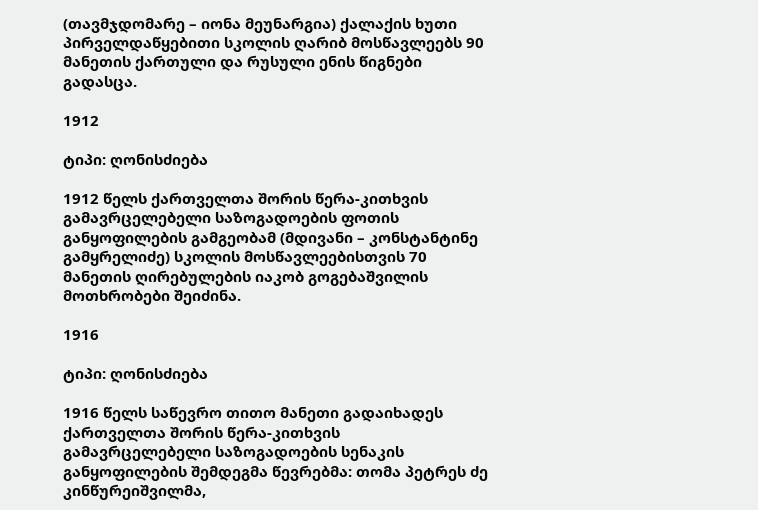(თავმჯდომარე – იონა მეუნარგია) ქალაქის ხუთი პირველდაწყებითი სკოლის ღარიბ მოსწავლეებს 90 მანეთის ქართული და რუსული ენის წიგნები გადასცა.

1912

ტიპი: ღონისძიება

1912 წელს ქართველთა შორის წერა-კითხვის გამავრცელებელი საზოგადოების ფოთის განყოფილების გამგეობამ (მდივანი – კონსტანტინე გამყრელიძე) სკოლის მოსწავლეებისთვის 70 მანეთის ღირებულების იაკობ გოგებაშვილის მოთხრობები შეიძინა.

1916

ტიპი: ღონისძიება

1916 წელს საწევრო თითო მანეთი გადაიხადეს ქართველთა შორის წერა-კითხვის გამავრცელებელი საზოგადოების სენაკის განყოფილების შემდეგმა წევრებმა: თომა პეტრეს ძე კინწურეიშვილმა,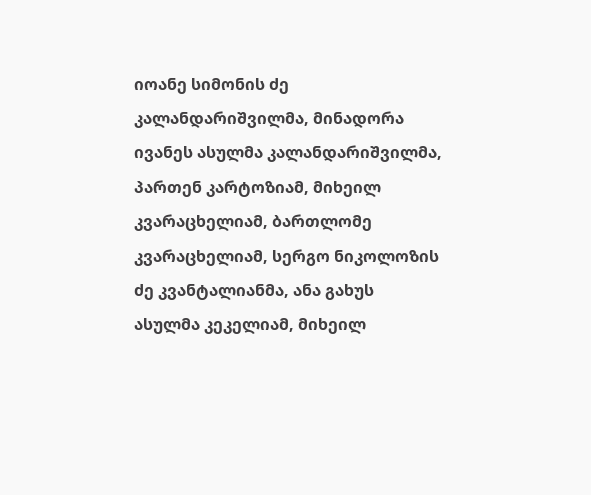იოანე სიმონის ძე კალანდარიშვილმა, მინადორა ივანეს ასულმა კალანდარიშვილმა, პართენ კარტოზიამ, მიხეილ კვარაცხელიამ, ბართლომე კვარაცხელიამ, სერგო ნიკოლოზის ძე კვანტალიანმა, ანა გახუს ასულმა კეკელიამ, მიხეილ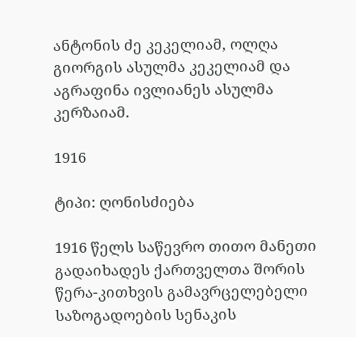ანტონის ძე კეკელიამ, ოლღა გიორგის ასულმა კეკელიამ და აგრაფინა ივლიანეს ასულმა კერზაიამ.

1916

ტიპი: ღონისძიება

1916 წელს საწევრო თითო მანეთი გადაიხადეს ქართველთა შორის წერა-კითხვის გამავრცელებელი საზოგადოების სენაკის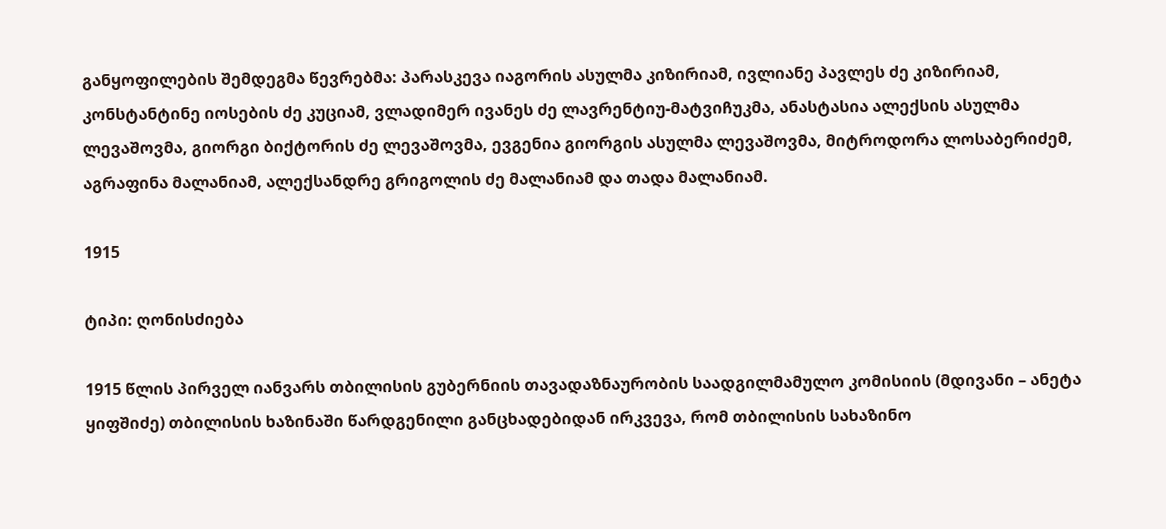განყოფილების შემდეგმა წევრებმა: პარასკევა იაგორის ასულმა კიზირიამ, ივლიანე პავლეს ძე კიზირიამ, კონსტანტინე იოსების ძე კუციამ, ვლადიმერ ივანეს ძე ლავრენტიუ-მატვიჩუკმა, ანასტასია ალექსის ასულმა ლევაშოვმა, გიორგი ბიქტორის ძე ლევაშოვმა, ევგენია გიორგის ასულმა ლევაშოვმა, მიტროდორა ლოსაბერიძემ, აგრაფინა მალანიამ, ალექსანდრე გრიგოლის ძე მალანიამ და თადა მალანიამ.

1915

ტიპი: ღონისძიება

1915 წლის პირველ იანვარს თბილისის გუბერნიის თავადაზნაურობის საადგილმამულო კომისიის (მდივანი – ანეტა ყიფშიძე) თბილისის ხაზინაში წარდგენილი განცხადებიდან ირკვევა, რომ თბილისის სახაზინო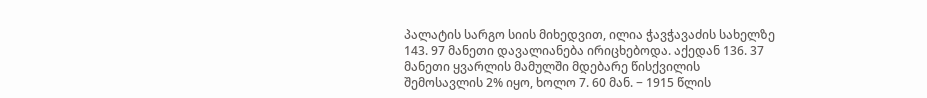პალატის სარგო სიის მიხედვით, ილია ჭავჭავაძის სახელზე 143. 97 მანეთი დავალიანება ირიცხებოდა. აქედან 136. 37 მანეთი ყვარლის მამულში მდებარე წისქვილის შემოსავლის 2% იყო, ხოლო 7. 60 მან. − 1915 წლის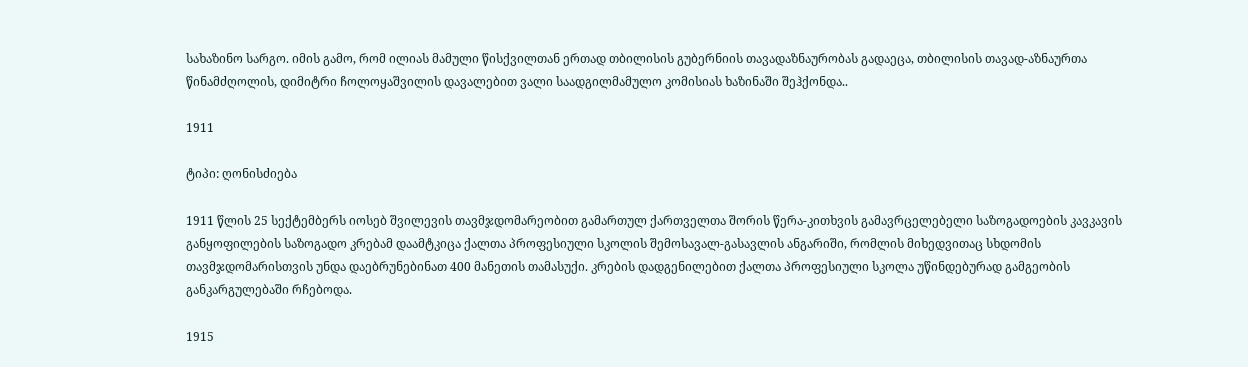სახაზინო სარგო. იმის გამო, რომ ილიას მამული წისქვილთან ერთად თბილისის გუბერნიის თავადაზნაურობას გადაეცა, თბილისის თავად-აზნაურთა წინამძღოლის, დიმიტრი ჩოლოყაშვილის დავალებით ვალი საადგილმამულო კომისიას ხაზინაში შეჰქონდა..

1911

ტიპი: ღონისძიება

1911 წლის 25 სექტემბერს იოსებ შვილევის თავმჯდომარეობით გამართულ ქართველთა შორის წერა-კითხვის გამავრცელებელი საზოგადოების კავკავის განყოფილების საზოგადო კრებამ დაამტკიცა ქალთა პროფესიული სკოლის შემოსავალ-გასავლის ანგარიში, რომლის მიხედვითაც სხდომის თავმჯდომარისთვის უნდა დაებრუნებინათ 400 მანეთის თამასუქი. კრების დადგენილებით ქალთა პროფესიული სკოლა უწინდებურად გამგეობის განკარგულებაში რჩებოდა.

1915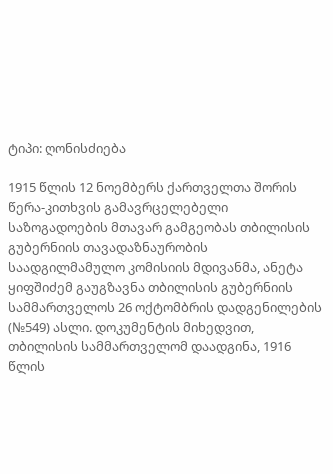ტიპი: ღონისძიება

1915 წლის 12 ნოემბერს ქართველთა შორის წერა-კითხვის გამავრცელებელი საზოგადოების მთავარ გამგეობას თბილისის გუბერნიის თავადაზნაურობის საადგილმამულო კომისიის მდივანმა, ანეტა ყიფშიძემ გაუგზავნა თბილისის გუბერნიის სამმართველოს 26 ოქტომბრის დადგენილების (№549) ასლი. დოკუმენტის მიხედვით, თბილისის სამმართველომ დაადგინა, 1916 წლის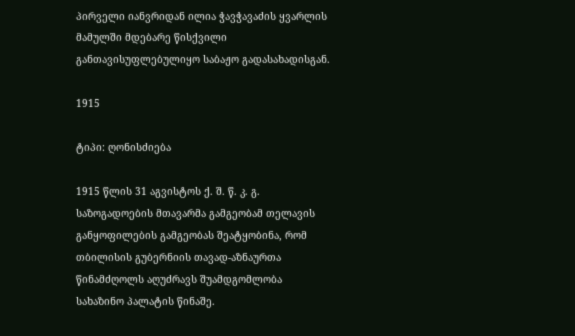პირველი იანვრიდან ილია ჭავჭავაძის ყვარლის მამულში მდებარე წისქვილი განთავისუფლებულიყო საბაჟო გადასახადისგან.

1915

ტიპი: ღონისძიება

1915 წლის 31 აგვისტოს ქ. შ. წ. კ. გ. საზოგადოების მთავარმა გამგეობამ თელავის განყოფილების გამგეობას შეატყობინა, რომ თბილისის გუბერნიის თავად-აზნაურთა წინამძღოლს აღუძრავს შუამდგომლობა სახაზინო პალატის წინაშე.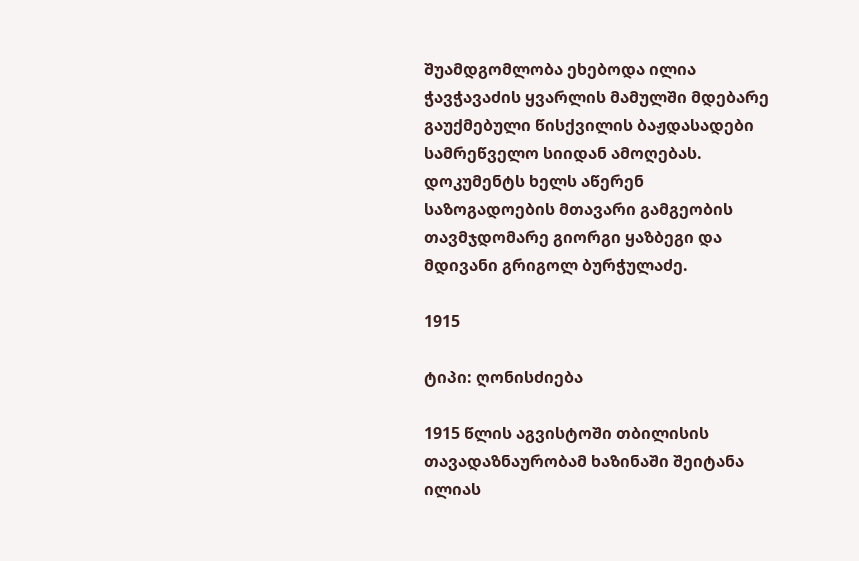შუამდგომლობა ეხებოდა ილია ჭავჭავაძის ყვარლის მამულში მდებარე გაუქმებული წისქვილის ბაჟდასადები სამრეწველო სიიდან ამოღებას. დოკუმენტს ხელს აწერენ საზოგადოების მთავარი გამგეობის თავმჯდომარე გიორგი ყაზბეგი და მდივანი გრიგოლ ბურჭულაძე.

1915

ტიპი: ღონისძიება

1915 წლის აგვისტოში თბილისის თავადაზნაურობამ ხაზინაში შეიტანა ილიას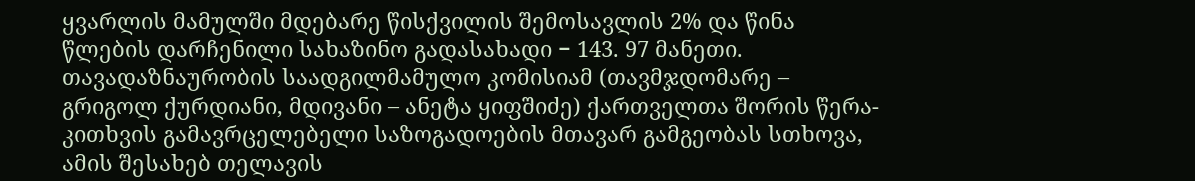ყვარლის მამულში მდებარე წისქვილის შემოსავლის 2% და წინა წლების დარჩენილი სახაზინო გადასახადი − 143. 97 მანეთი. თავადაზნაურობის საადგილმამულო კომისიამ (თავმჯდომარე – გრიგოლ ქურდიანი, მდივანი – ანეტა ყიფშიძე) ქართველთა შორის წერა-კითხვის გამავრცელებელი საზოგადოების მთავარ გამგეობას სთხოვა, ამის შესახებ თელავის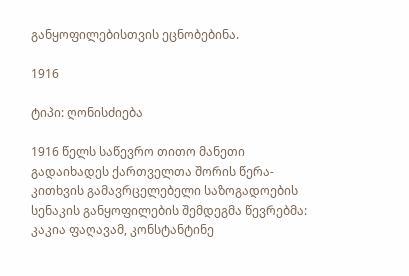განყოფილებისთვის ეცნობებინა.

1916

ტიპი: ღონისძიება

1916 წელს საწევრო თითო მანეთი გადაიხადეს ქართველთა შორის წერა-კითხვის გამავრცელებელი საზოგადოების სენაკის განყოფილების შემდეგმა წევრებმა: კაკია ფაღავამ, კონსტანტინე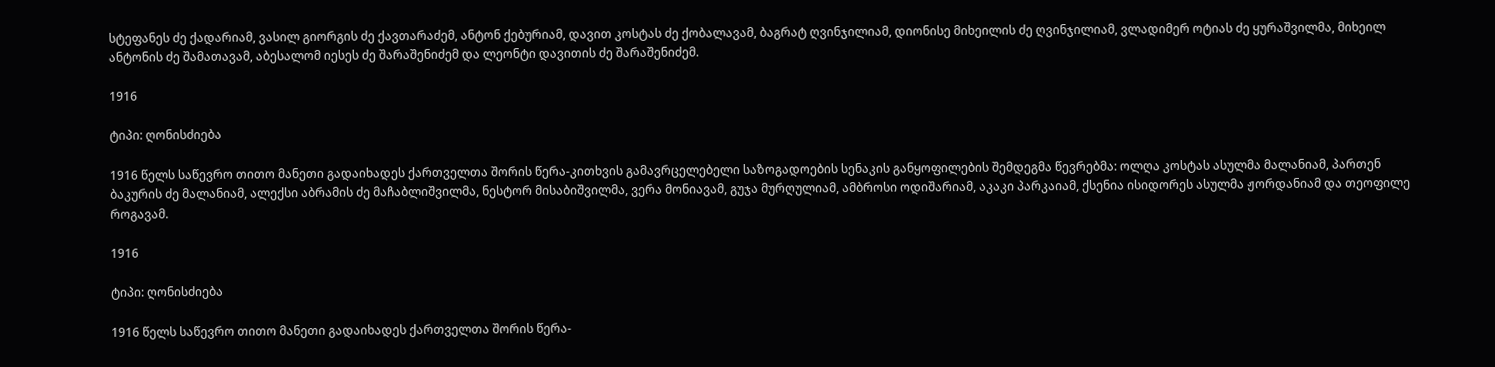სტეფანეს ძე ქადარიამ, ვასილ გიორგის ძე ქავთარაძემ, ანტონ ქებურიამ, დავით კოსტას ძე ქობალავამ, ბაგრატ ღვინჯილიამ, დიონისე მიხეილის ძე ღვინჯილიამ, ვლადიმერ ოტიას ძე ყურაშვილმა, მიხეილ ანტონის ძე შამათავამ, აბესალომ იესეს ძე შარაშენიძემ და ლეონტი დავითის ძე შარაშენიძემ.

1916

ტიპი: ღონისძიება

1916 წელს საწევრო თითო მანეთი გადაიხადეს ქართველთა შორის წერა-კითხვის გამავრცელებელი საზოგადოების სენაკის განყოფილების შემდეგმა წევრებმა: ოლღა კოსტას ასულმა მალანიამ, პართენ ბაკურის ძე მალანიამ, ალექსი აბრამის ძე მაჩაბლიშვილმა, ნესტორ მისაბიშვილმა, ვერა მონიავამ, გუჯა მურღულიამ, ამბროსი ოდიშარიამ, აკაკი პარკაიამ, ქსენია ისიდორეს ასულმა ჟორდანიამ და თეოფილე როგავამ.

1916

ტიპი: ღონისძიება

1916 წელს საწევრო თითო მანეთი გადაიხადეს ქართველთა შორის წერა-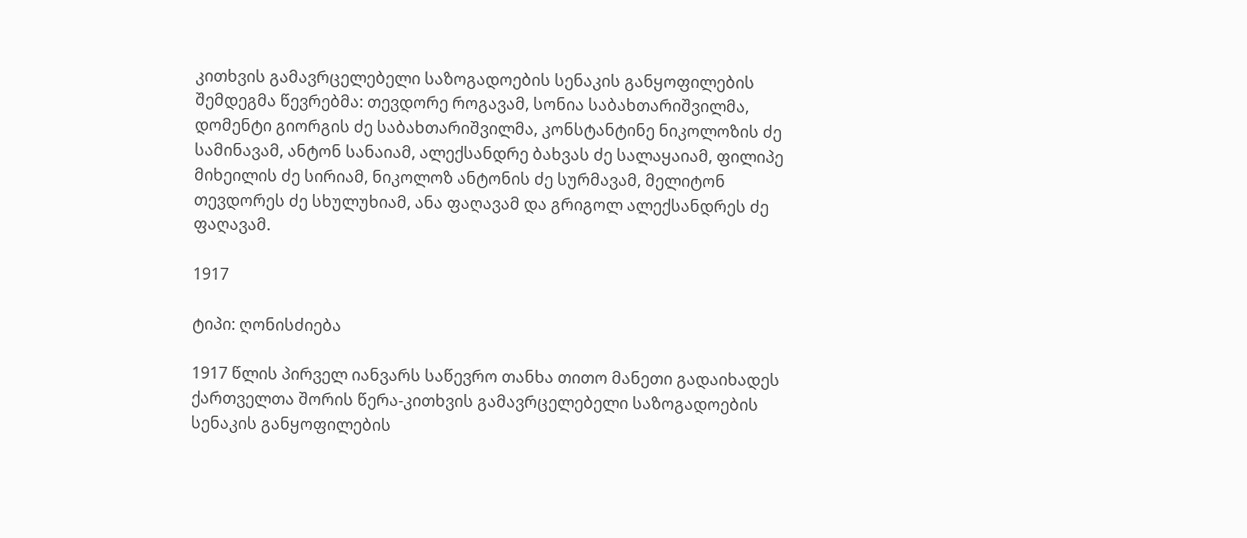კითხვის გამავრცელებელი საზოგადოების სენაკის განყოფილების შემდეგმა წევრებმა: თევდორე როგავამ, სონია საბახთარიშვილმა, დომენტი გიორგის ძე საბახთარიშვილმა, კონსტანტინე ნიკოლოზის ძე სამინავამ, ანტონ სანაიამ, ალექსანდრე ბახვას ძე სალაყაიამ, ფილიპე მიხეილის ძე სირიამ, ნიკოლოზ ანტონის ძე სურმავამ, მელიტონ თევდორეს ძე სხულუხიამ, ანა ფაღავამ და გრიგოლ ალექსანდრეს ძე ფაღავამ.

1917

ტიპი: ღონისძიება

1917 წლის პირველ იანვარს საწევრო თანხა თითო მანეთი გადაიხადეს ქართველთა შორის წერა-კითხვის გამავრცელებელი საზოგადოების სენაკის განყოფილების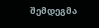შემდეგმა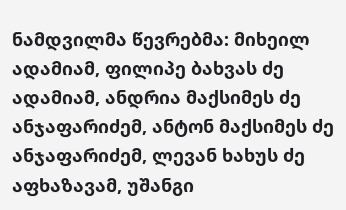ნამდვილმა წევრებმა: მიხეილ ადამიამ, ფილიპე ბახვას ძე ადამიამ, ანდრია მაქსიმეს ძე ანჯაფარიძემ, ანტონ მაქსიმეს ძე ანჯაფარიძემ, ლევან ხახუს ძე აფხაზავამ, უშანგი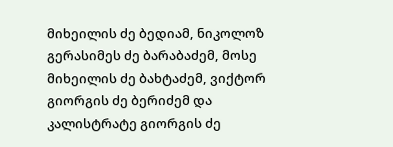მიხეილის ძე ბედიამ, ნიკოლოზ გერასიმეს ძე ბარაბაძემ, მოსე მიხეილის ძე ბახტაძემ, ვიქტორ გიორგის ძე ბერიძემ და კალისტრატე გიორგის ძე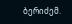ბერიძემ.